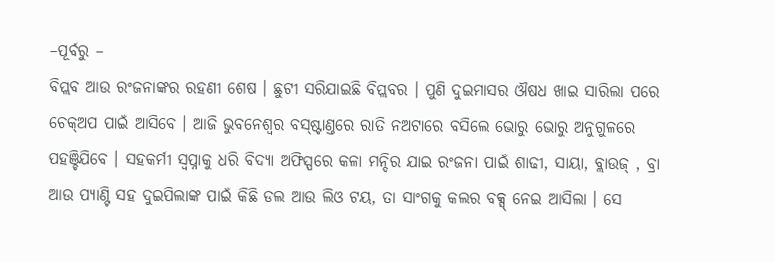–ପୂର୍ବରୁ –
ବିପ୍ଲବ ଆଉ ରଂଜନାଙ୍କର ରହଣୀ ଶେଷ । ଛୁଟୀ ସରିଯାଇଛି ବିପ୍ଲବର । ପୁଣି ଦୁଇମାସର ଔଷଧ ଖାଇ ସାରିଲା ପରେ ଚେକ୍ଅପ ପାଇଁ ଆସିବେ । ଆଜି ଭୁବନେଶ୍ଵର ବସ୍ଷ୍ଟାଣ୍ତରେ ରାତି ନଅଟାରେ ବସିଲେ ଭୋରୁ ଭୋରୁ ଅନୁଗୁଳରେ ପହଞ୍ଚିଯିବେ । ସହକର୍ମୀ ସ୍ଵପ୍ନାକୁ ଧରି ବିଦ୍ୟା ଅଫିସ୍ପରେ କଳା ମନ୍ଦିର ଯାଇ ରଂଜନା ପାଇଁ ଶାଢୀ, ସାୟା, ବ୍ଲାଉଜ୍ , ବ୍ରା ଆଉ ପ୍ୟାଣ୍ଟି ସହ ଦୁଇପିଲାଙ୍କ ପାଇଁ କିଛି ଡଲ ଆଉ ଲିଓ ଟୟ, ତା ସାଂଗକୁ କଲର ବକ୍ସ୍ ନେଇ ଆସିଲା । ସେ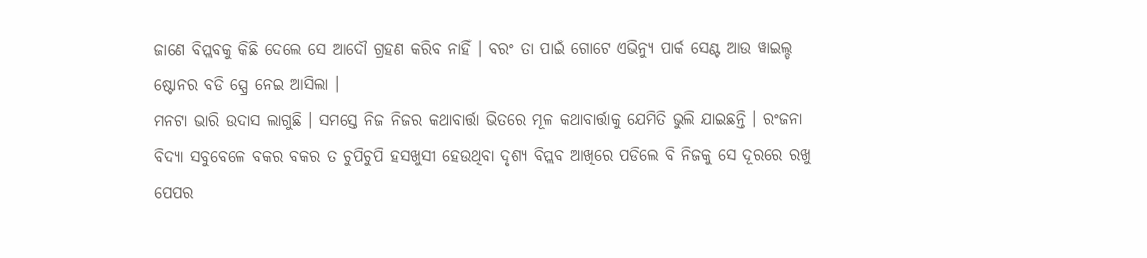ଜାଣେ ବିପ୍ଲବକୁ କିଛି ଦେଲେ ସେ ଆଦୌ ଗ୍ରହଣ କରିବ ନାହିଁ । ବରଂ ତା ପାଇଁ ଗୋଟେ ଏଭିନ୍ୟୁ ପାର୍କ ସେଣ୍ଟ ଆଉ ୱାଇଲ୍ଡ ଷ୍ଟୋନର ବଡି ସ୍ପ୍ରେ ନେଇ ଆସିଲା ।
ମନଟା ଭାରି ଉଦାସ ଲାଗୁଛି । ସମସ୍ତେ ନିଜ ନିଜର କଥାବାର୍ତ୍ତା ଭିତରେ ମୂଳ କଥାବାର୍ତ୍ତାକୁ ଯେମିତି ଭୁଲି ଯାଇଛନ୍ତି । ରଂଜନା ବିଦ୍ୟା ସବୁବେଳେ ବକର ବକର ତ ଚୁପିଚୁପି ହସଖୁସୀ ହେଉଥିବା ଦୃଶ୍ୟ ବିପ୍ଲବ ଆଖିରେ ପଡିଲେ ବି ନିଜକୁ ସେ ଦୂରରେ ରଖୁ ପେପର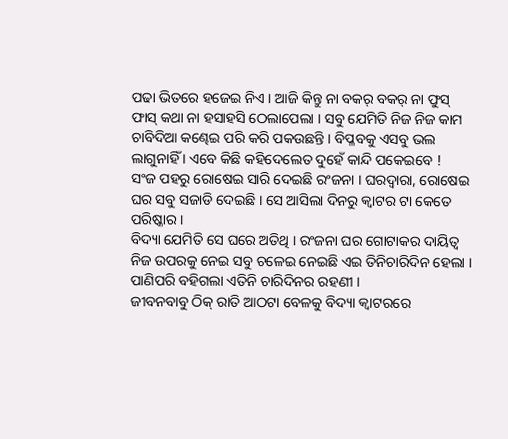ପଢା ଭିତରେ ହଜେଇ ନିଏ । ଆଜି କିନ୍ତୁ ନା ବକର୍ ବକର୍ ନା ଫୁସ୍ ଫାସ୍ କଥା ନା ହସାହସି ଠେଲାପେଲା । ସବୁ ଯେମିତି ନିଜ ନିଜ କାମ ଚାବିଦିଆ କଣ୍ଢେଇ ପରି କରି ପକଉଛନ୍ତି । ବିପ୍ଳବକୁ ଏସବୁ ଭଲ ଲାଗୁନାହିଁ । ଏବେ କିଛି କହିଦେଲେତ ଦୁହେଁ କାନ୍ଦି ପକେଇବେ !
ସଂଜ ପହରୁ ରୋଷେଇ ସାରି ଦେଇଛି ରଂଜନା । ଘରଦ୍ଵାରା, ରୋଷେଇ ଘର ସବୁ ସଜାଡି ଦେଇଛି । ସେ ଆସିଲା ଦିନରୁ କ୍ୱାଟର ଟା କେତେ ପରିଷ୍କାର ।
ବିଦ୍ୟା ଯେମିତି ସେ ଘରେ ଅତିଥି । ରଂଜନା ଘର ଗୋଟାକର ଦାୟିତ୍ୱ ନିଜ ଉପରକୁ ନେଇ ସବୁ ଚଳେଇ ନେଇଛି ଏଇ ତିନିଚାରିଦିନ ହେଲା । ପାଣିପରି ବହିଗଲା ଏତିନି ଚାରିଦିନର ରହଣୀ ।
ଜୀବନବାବୁ ଠିକ୍ ରାତି ଆଠଟା ବେଳକୁ ବିଦ୍ୟା କ୍ଵାଟରରେ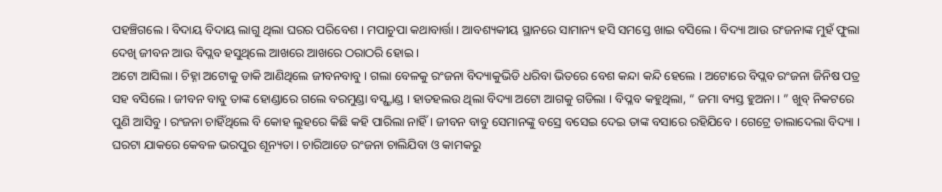ପହଞ୍ଚିଗଲେ । ବିଦାୟ ବିଦାୟ ଲାଗୁ ଥିଲା ଘରର ପରିବେଶ । ମପାଚୁପା କଥାବାର୍ତ୍ତା । ଆବଶ୍ୟକୀୟ ସ୍ଥାନରେ ସାମାନ୍ୟ ହସି ସମସ୍ତେ ଖାଇ ବସିଲେ । ବିଦ୍ୟା ଆଉ ରଂଜନାଙ୍କ ମୁହଁ ଫୁଲା ଦେଖି ଜୀବନ ଆଉ ବିପ୍ଲବ ହସୁଥିଲେ ଆଖରେ ଆଖରେ ଠରାଠରି ହୋଇ ।
ଅଟୋ ଆସିଲା । ଚିହ୍ନା ଅଟୋକୁ ଡାକି ଆଣିଥିଲେ ଜୀବନବାବୁ । ଗଲା ବେଳକୁ ରଂଜନା ବିଦ୍ୟାକୁଭିଡି ଧରିବା ଭିତରେ ବେଶ କନ୍ଦା କନ୍ଦି ହେଲେ । ଅଟୋରେ ବିପ୍ଲବ ରଂଜନା ଜିନିଷ ପତ୍ର ସହ ବସିଲେ । ଜୀବନ ବାବୁ ତାଙ୍କ ହୋଣ୍ଡାରେ ଗଲେ ବରମୁଣ୍ଡା ବସ୍ଷ୍ଟାଣ୍ଡ । ହାତହଲଉ ଥିଲା ବିଦ୍ୟା ଅଟୋ ଆଗକୁ ଗଡିଲା । ବିପ୍ଳବ କହୁଥିଲା, “ ଜମା ବ୍ୟସ୍ତ ହୁଅନା । ” ଖୁବ୍ ନିକଟରେ ପୁଣି ଆସିବୁ । ରଂଜନା ଚାହିଁଥିଲେ ବି କୋହ ଲୁହରେ କିଛି କହି ପାରିଲା ନାହିଁ । ଜୀବନ ବାବୁ ସେମାନଙ୍କୁ ବସ୍ରେ ବସେଇ ଦେଇ ତାଙ୍କ ବସାରେ ରହିଯିବେ । ଗେଟ୍ରେ ତାଲାଦେଲା ବିଦ୍ୟା ।
ଘରଟା ଯାକରେ କେବଳ ଭରପୁର ଶୂନ୍ୟତା । ଚାରିଆଡେ ରଂଜନା ଚାଲିଯିବା ଓ କାମକରୁ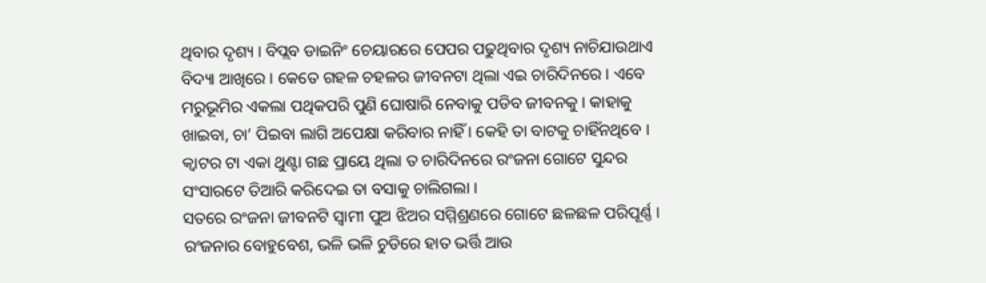ଥିବାର ଦୃଶ୍ୟ । ବିପ୍ଲବ ଡାଇନିଂ ଚେୟାରରେ ପେପର ପଢୁଥିବାର ଦୃଶ୍ୟ ନାଚିଯାଉଥାଏ ବିଦ୍ୟା ଆଖିରେ । କେତେ ଗହଳ ଚହଳର ଜୀବନଟା ଥିଲା ଏଇ ଚାରିଦିନରେ । ଏବେ ମରୁଭୂମିର ଏକଲା ପଥିକପରି ପୁଣି ଘୋଷାରି ନେବାକୁ ପଡିବ ଜୀବନକୁ । କାହାକୁ ଖାଇବା, ଚା’ ପିଇବା ଲାଗି ଅପେକ୍ଷା କରିବାର ନାହିଁ । କେହି ତା ବାଟକୁ ଚାହିଁନଥିବେ । କ୍ୱାଟର ଟା ଏକା ଥୁଣ୍ଟା ଗଛ ପ୍ରାୟେ ଥିଲା ତ ଚାରିଦିନରେ ରଂଜନା ଗୋଟେ ସୁନ୍ଦର ସଂସାରଟେ ତିଆରି କରିଦେଇ ତା ବସାକୁ ଚାଲିଗଲା ।
ସତରେ ରଂଜନା ଜୀବନଟି ସ୍ଵାମୀ ପୁଅ ଝିଅର ସମ୍ମିଶ୍ରଣରେ ଗୋଟେ ଛଳଛଳ ପରିପୂର୍ଣ୍ଣ । ରଂଜନାର ବୋହୁବେଶ, ଭଳି ଭଳି ଚୁଡିରେ ହାତ ଭର୍ତ୍ତି ଆଉ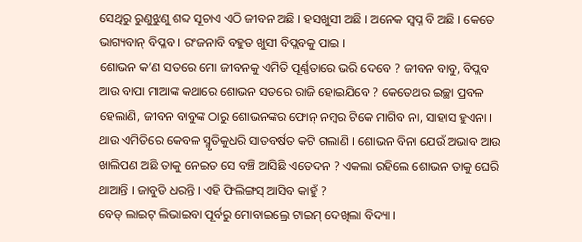ସେଥିରୁ ରୁଣୁଝୁଣୁ ଶବ୍ଦ ସୂଚାଏ ଏଠି ଜୀବନ ଅଛି । ହସଖୁସୀ ଅଛି । ଅନେକ ସ୍ଵପ୍ନ ବି ଅଛି । କେତେ ଭାଗ୍ୟବାନ୍ ବିପ୍ଳବ । ରଂଜନାବି ବହୁତ ଖୁସୀ ବିପ୍ଲବକୁ ପାଇ ।
ଶୋଭନ କ’ଣ ସତରେ ମୋ ଜୀବନକୁ ଏମିତି ପୂର୍ଣ୍ଣତାରେ ଭରି ଦେବେ ? ଜୀବନ ବାବୁ, ବିପ୍ଲବ ଆଉ ବାପା ମାଆଙ୍କ କଥାରେ ଶୋଭନ ସତରେ ରାଜି ହୋଇଯିବେ ? କେତେଥର ଇଚ୍ଛା ପ୍ରବଳ ହେଲାଣି, ଜୀବନ ବାବୁଙ୍କ ଠାରୁ ଶୋଭନଙ୍କର ଫୋନ୍ ନମ୍ବର ଟିକେ ମାଗିବ ନା, ସାହାସ ହୁଏନା । ଥାଉ ଏମିତିରେ କେବଳ ସ୍ମୃତିକୁଧରି ସାତବର୍ଷତ କଟି ଗଲାଣି । ଶୋଭନ ବିନା ଯେଉଁ ଅଭାବ ଆଉ ଖାଲିପଣ ଅଛି ତାକୁ ନେଇତ ସେ ବଞ୍ଚି ଆସିଛି ଏତେଦନ ? ଏକଲା ରହିଲେ ଶୋଭନ ତାକୁ ଘେରି ଥାଆନ୍ତି । ଜାବୁଡି ଧରନ୍ତି । ଏହି ଫିଲିଙ୍ଗସ୍ ଆସିବ କାହୁଁ ?
ବେଡ୍ ଲାଇଟ୍ ଲିଭାଇବା ପୂର୍ବରୁ ମୋବାଇଲ୍ରେ ଟାଇମ୍ ଦେଖିଲା ବିଦ୍ୟା ।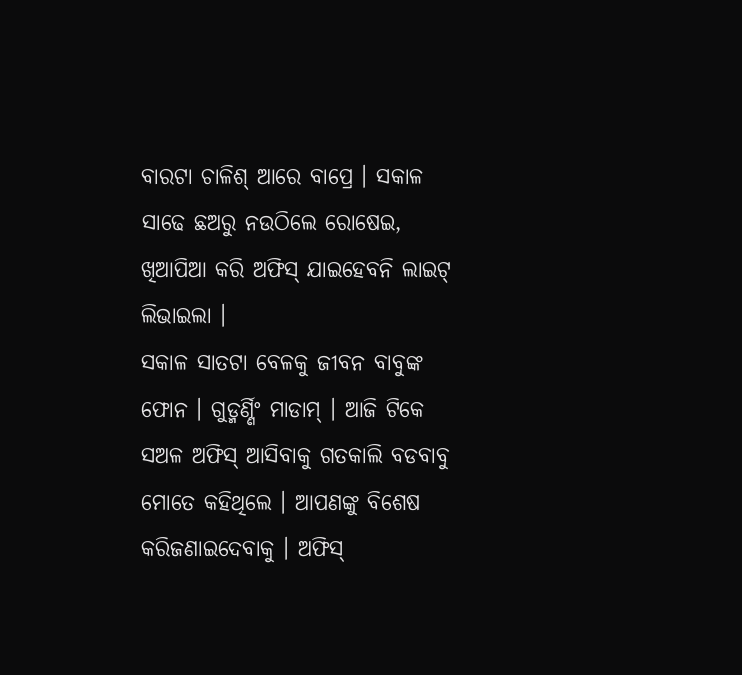ବାରଟା ଚାଳିଶ୍ ଆରେ ବାପ୍ରେ । ସକାଳ ସାଢେ ଛଅରୁ ନଉଠିଲେ ରୋଷେଇ, ଖିଆପିଆ କରି ଅଫିସ୍ ଯାଇହେବନି ଲାଇଟ୍ ଲିଭାଇଲା ।
ସକାଳ ସାତଟା ବେଳକୁ ଜୀବନ ବାବୁଙ୍କ ଫୋନ । ଗୁଡ୍ମର୍ଣ୍ଣିଂ ମାଡାମ୍ । ଆଜି ଟିକେ ସଅଳ ଅଫିସ୍ ଆସିବାକୁ ଗତକାଲି ବଡବାବୁ ମୋତେ କହିଥିଲେ । ଆପଣଙ୍କୁ ବିଶେଷ କରିଜଣାଇଦେବାକୁ । ଅଫିସ୍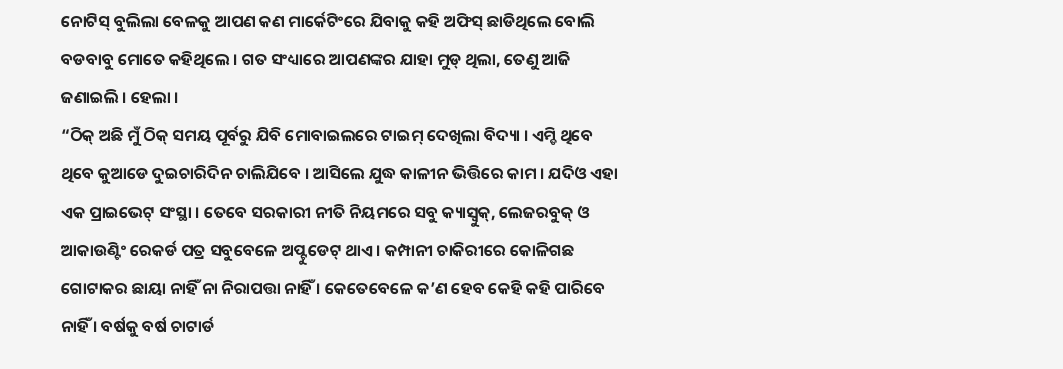ନୋଟିସ୍ ବୁଲିଲା ବେଳକୁ ଆପଣ କଣ ମାର୍କେଟିଂରେ ଯିବାକୁ କହି ଅଫିସ୍ ଛାଡିଥିଲେ ବୋଲି ବଡବାବୁ ମୋତେ କହିଥିଲେ । ଗତ ସଂଧ୍ୟାରେ ଆପଣଙ୍କର ଯାହା ମୁଡ୍ ଥିଲା, ତେଣୁ ଆଜି ଜଣାଇଲି । ହେଲା ।
“ଠିକ୍ ଅଛି ମୁଁ ଠିକ୍ ସମୟ ପୂର୍ବରୁ ଯିବି ମୋବାଇଲରେ ଟାଇମ୍ ଦେଖିଲା ବିଦ୍ୟା । ଏମ୍ଡି ଥିବେ ଥିବେ କୁଆଡେ ଦୁଇଚାରିଦିନ ଚାଲିଯିବେ । ଆସିଲେ ଯୁଦ୍ଧ କାଳୀନ ଭିତ୍ତିରେ କାମ । ଯଦିଓ ଏହା ଏକ ପ୍ରାଇଭେଟ୍ ସଂସ୍ଥା । ତେବେ ସରକାରୀ ନୀତି ନିୟମରେ ସବୁ କ୍ୟାସ୍ବୁକ୍, ଲେଜରବୁକ୍ ଓ ଆକାଉଣ୍ଟିଂ ରେକର୍ଡ ପତ୍ର ସବୁବେଳେ ଅପ୍ଟୁଡେଟ୍ ଥାଏ । କମ୍ପାନୀ ଚାକିରୀରେ କୋଳିଗଛ ଗୋଟାକର ଛାୟା ନାହିଁ ନା ନିରାପତ୍ତା ନାହିଁ । କେତେବେଳେ କ’ଣ ହେବ କେହି କହି ପାରିବେ ନାହିଁ । ବର୍ଷକୁ ବର୍ଷ ଚାଟାର୍ଡ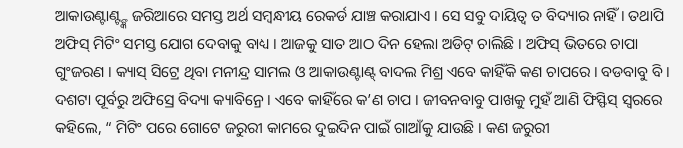ଆକାଉଣ୍ଟାଣ୍ଟ୍ଙ୍କ ଜରିଆରେ ସମସ୍ତ ଅର୍ଥ ସମ୍ବନ୍ଧୀୟ ରେକର୍ଡ ଯାଞ୍ଚ କରାଯାଏ । ସେ ସବୁ ଦାୟିତ୍ୱ ତ ବିଦ୍ୟାର ନାହିଁ । ତଥାପି ଅଫିସ୍ ମିଟିଂ ସମସ୍ତ ଯୋଗ ଦେବାକୁ ବାଧ୍ୟ । ଆଜକୁ ସାତ ଆଠ ଦିନ ହେଲା ଅଡିଟ୍ ଚାଲିଛି । ଅଫିସ୍ ଭିତରେ ଚାପା ଗୁଂଜରଣ । କ୍ୟାସ୍ ସିଟ୍ରେ ଥିବା ମନୀନ୍ଦ୍ର ସାମଲ ଓ ଆକାଉଣ୍ଟାଣ୍ଟ୍ ବାଦଲ ମିଶ୍ର ଏବେ କାହିଁକି କଣ ଚାପରେ । ବଡବାବୁ ବି ।
ଦଶଟା ପୂର୍ବରୁ ଅଫିସ୍ରେ ବିଦ୍ୟା କ୍ୟାବିନ୍ରେ । ଏବେ କାହିଁରେ କ’ଣ ଚାପ । ଜୀବନବାବୁ ପାଖକୁ ମୁହଁ ଆଣି ଫିସ୍ଫିସ୍ ସ୍ୱରରେ କହିଲେ, “ ମିଟିଂ ପରେ ଗୋଟେ ଜରୁରୀ କାମରେ ଦୁଇଦିନ ପାଇଁ ଗାଆଁକୁ ଯାଉଛି । କଣ ଜରୁରୀ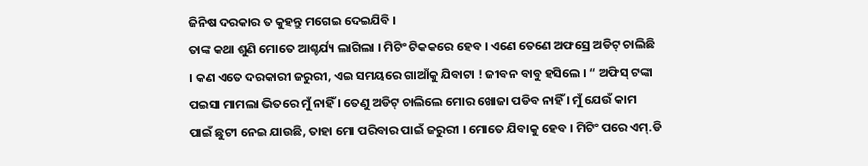ଜିନିଷ ଦରକାର ତ କୁହନ୍ତୁ ମଗେଇ ଦେଇଯିବି ।
ତାଙ୍କ କଥା ଶୁଣି ମୋତେ ଆଶ୍ଚର୍ଯ୍ୟ ଲାଗିଲା । ମିଟିଂ ଟିକକରେ ହେବ । ଏଣେ ତେଣେ ଅଫସ୍ରେ ଅଡିଟ୍ ଚାଲିଛି । କଣ ଏତେ ଦରକାରୀ ଜରୁରୀ, ଏଇ ସମୟରେ ଗାଆଁକୁ ଯିବାଟା ! ଜୀବନ ବାବୁ ହସିଲେ । “ ଅଫିସ୍ ଟଙ୍କା ପଇସା ମାମଲା ଭିତରେ ମୁଁ ନାହିଁ । ତେଣୁ ଅଡିଟ୍ ଚାଲିଲେ ମୋର ଖୋଜା ପଡିବ ନାହିଁ । ମୁଁ ଯେଉଁ କାମ ପାଇଁ ଛୁଟୀ ନେଇ ଯାଉଛି, ତାହା ମୋ ପରିବାର ପାଇଁ ଜରୁରୀ । ମୋତେ ଯିବାକୁ ହେବ । ମିଟିଂ ପରେ ଏମ୍.ଡି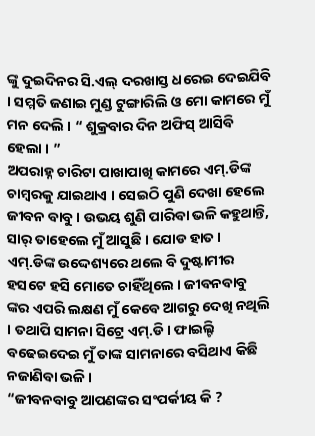ଙ୍କୁ ଦୁଇଦିନର ସି.ଏଲ୍ ଦରଖାସ୍ତ ଧରେଇ ଦେଇଯିବି । ସମ୍ମତି ଜଣାଇ ମୁଣ୍ଡ ଟୁଙ୍ଗାରିଲି ଓ ମୋ କାମରେ ମୁଁ ମନ ଦେଲି । “ ଶୁକ୍ରବାର ଦିନ ଅଫିସ୍ ଆସିବି ହେଲା । ”
ଅପରାହ୍ନ ଚାରିଟା ପାଖାପାଖି କାମରେ ଏମ୍.ଡିଙ୍କ ଚାମ୍ବରକୁ ଯାଇଥାଏ । ସେଇଠି ପୁଣି ଦେଖା ହେଲେ ଜୀବନ ବାବୁ । ଉଭୟ ଶୁଣି ପାରିବା ଭଳି କହୁଥାନ୍ତି, ସାର୍ ତାହେଲେ ମୁଁ ଆସୁଛି । ଯୋଡ ହାତ । ଏମ୍.ଡିଙ୍କ ଉଦ୍ଦେଶ୍ୟରେ ଥଲେ ବି ଦୁଷ୍ଟାମୀର ହସଟେ ହସି ମୋତେ ଚାହିଁଥିଲେ । ଜୀବନବାବୁ ଙ୍କର ଏପରି ଲକ୍ଷଣ ମୁଁ କେବେ ଆଗରୁ ଦେଖି ନଥିଲି । ତଥାପି ସାମନା ସିଟ୍ରେ ଏମ୍.ଡି । ଫାଇଲ୍ଟି ବଢେଇଦେଇ ମୁଁ ତାଙ୍କ ସାମନାରେ ବସିଥାଏ କିଛି ନଜାଣିବା ଭଳି ।
“ଜୀବନବାବୁ ଆପଣଙ୍କର ସଂପର୍କୀୟ କି ?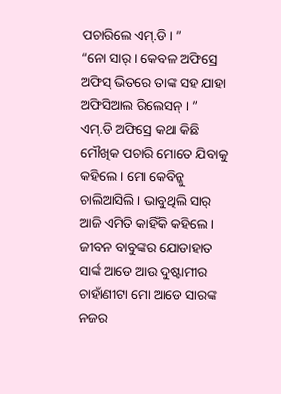ପଚାରିଲେ ଏମ୍.ଡି । ”
“ନୋ ସାର୍ । କେବଳ ଅଫିସ୍ରେ ଅଫିସ୍ ଭିତରେ ତାଙ୍କ ସହ ଯାହା ଅଫିସିଆଲ ରିଲେସନ୍ । ”
ଏମ୍.ଡି ଅଫିସ୍ରେ କଥା କିଛି ମୌଖିକ ପଚାରି ମୋତେ ଯିବାକୁ କହିଲେ । ମୋ କେବିନ୍କୁ ଚାଲିଆସିଲି । ଭାବୁଥିଲି ସାର୍ ଆଜି ଏମିତି କାହିଁକି କହିଲେ । ଜୀବନ ବାବୁଙ୍କର ଯୋଡାହାତ ସାର୍ଙ୍କ ଆଡେ ଆଉ ଦୁଷ୍ଟାମୀର ଚାହାଁଣୀଟା ମୋ ଆଡେ ସାରଙ୍କ ନଜର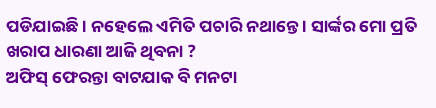ପଡିଯାଇଛି । ନହେଲେ ଏମିତି ପଚାରି ନଥାନ୍ତେ । ସାର୍ଙ୍କର ମୋ ପ୍ରତି ଖରାପ ଧାରଣା ଆଜି ଥିବନା ?
ଅଫିସ୍ ଫେରନ୍ତା ବାଟଯାକ ବି ମନଟା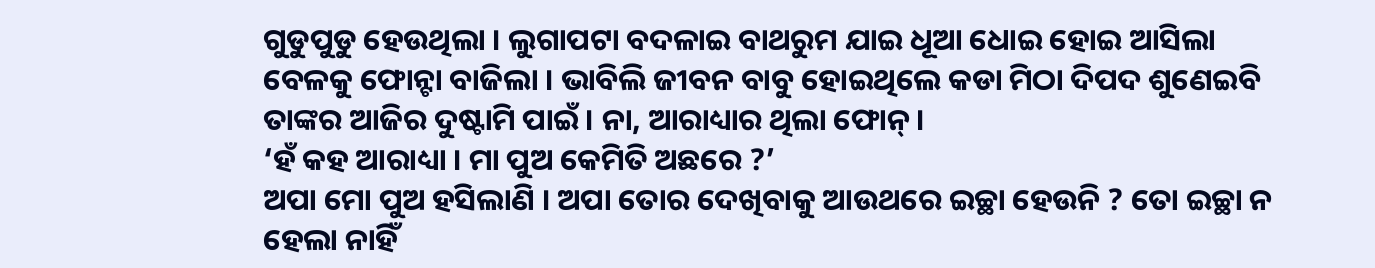ଗୁଡୁପୁଡୁ ହେଉଥିଲା । ଲୁଗାପଟା ବଦଳାଇ ବାଥରୁମ ଯାଇ ଧୂଆ ଧୋଇ ହୋଇ ଆସିଲା ବେଳକୁ ଫୋନ୍ଟା ବାଜିଲା । ଭାବିଲି ଜୀବନ ବାବୁ ହୋଇଥିଲେ କଡା ମିଠା ଦିପଦ ଶୁଣେଇବି ତାଙ୍କର ଆଜିର ଦୁଷ୍ଟାମି ପାଇଁ । ନା, ଆରାଧ୍ୟାର ଥିଲା ଫୋନ୍ ।
‘ହଁ କହ ଆରାଧ୍ୟା । ମା ପୁଅ କେମିତି ଅଛରେ ?’
ଅପା ମୋ ପୁଅ ହସିଲାଣି । ଅପା ତୋର ଦେଖିବାକୁ ଆଉଥରେ ଇଚ୍ଛା ହେଉନି ? ତୋ ଇଚ୍ଛା ନ ହେଲା ନାହିଁ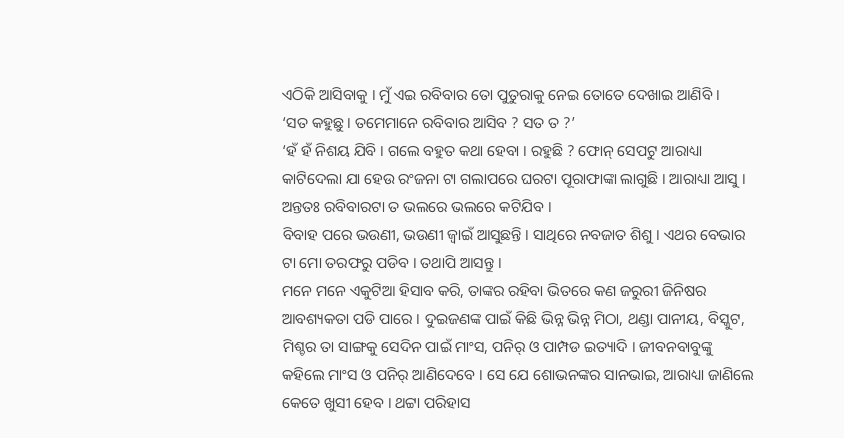ଏଠିକି ଆସିବାକୁ । ମୁଁ ଏଇ ରବିବାର ତୋ ପୁତୁରାକୁ ନେଇ ତୋତେ ଦେଖାଇ ଆଣିବି ।
‘ସତ କହୁଛୁ । ତମେମାନେ ରବିବାର ଆସିବ ? ସତ ତ ?’
‘ହଁ ହଁ ନିଶୟ ଯିବି । ଗଲେ ବହୁତ କଥା ହେବା । ରହୁଛି ? ଫୋନ୍ ସେପଟୁ ଆରାଧ୍ୟା କାଟିଦେଲା ଯା ହେଉ ରଂଜନା ଟା ଗଲାପରେ ଘରଟା ପୂରାଫାଙ୍କା ଲାଗୁଛି । ଆରାଧ୍ୟା ଆସୁ । ଅନ୍ତତଃ ରବିବାରଟା ତ ଭଲରେ ଭଲରେ କଟିଯିବ ।
ବିବାହ ପରେ ଭଉଣୀ, ଭଉଣୀ ଜ୍ୱାଇଁ ଆସୁଛନ୍ତି । ସାଥିରେ ନବଜାତ ଶିଶୁ । ଏଥର ବେଭାର ଟା ମୋ ତରଫରୁ ପଡିବ । ତଥାପି ଆସନ୍ତୁ ।
ମନେ ମନେ ଏକୁଟିଆ ହିସାବ କରି, ତାଙ୍କର ରହିବା ଭିତରେ କଣ ଜରୁରୀ ଜିନିଷର ଆବଶ୍ୟକତା ପଡି ପାରେ । ଦୁଇଜଣଙ୍କ ପାଇଁ କିଛି ଭିନ୍ନ ଭିନ୍ନ ମିଠା, ଥଣ୍ଡା ପାନୀୟ, ବିସ୍କୁଟ, ମିଶ୍ଚର ତା ସାଙ୍ଗକୁ ସେଦିନ ପାଇଁ ମାଂସ, ପନିର୍ ଓ ପାମ୍ପଡ ଇତ୍ୟାଦି । ଜୀବନବାବୁଙ୍କୁ କହିଲେ ମାଂସ ଓ ପନିର୍ ଆଣିଦେବେ । ସେ ଯେ ଶୋଭନଙ୍କର ସାନଭାଇ, ଆରାଧ୍ୟା ଜାଣିଲେ କେତେ ଖୁସୀ ହେବ । ଥଟ୍ଟା ପରିହାସ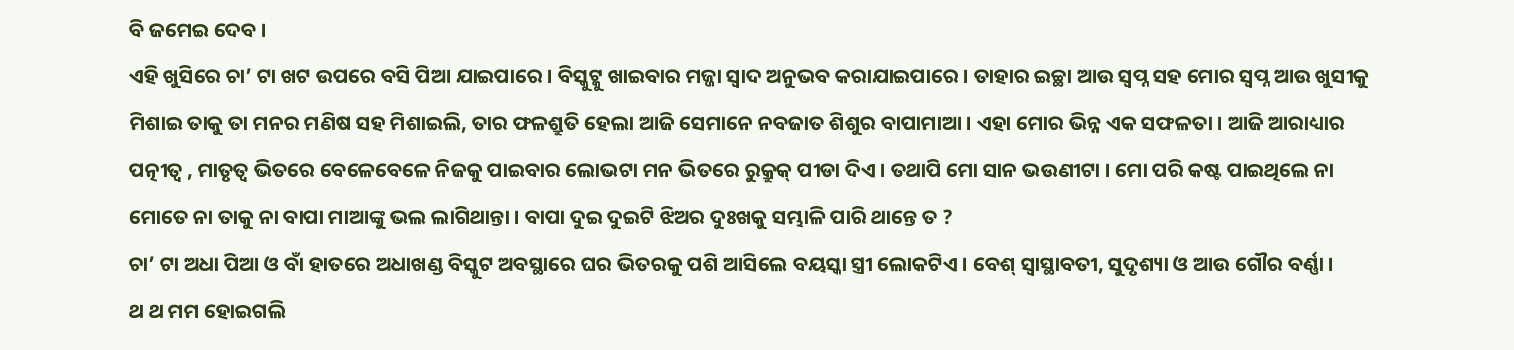ବି ଜମେଇ ଦେବ ।
ଏହି ଖୁସିରେ ଚା’ ଟା ଖଟ ଉପରେ ବସି ପିଆ ଯାଇପାରେ । ବିସ୍କୁଟ୍କୁ ଖାଇବାର ମଜ୍ଜା ସ୍ଵାଦ ଅନୁଭବ କରାଯାଇପାରେ । ତାହାର ଇଚ୍ଛା ଆଉ ସ୍ଵପ୍ନ ସହ ମୋର ସ୍ଵପ୍ନ ଆଉ ଖୁସୀକୁ ମିଶାଇ ତାକୁ ତା ମନର ମଣିଷ ସହ ମିଶାଇଲି, ତାର ଫଳଶ୍ରୁତି ହେଲା ଆଜି ସେମାନେ ନବଜାତ ଶିଶୁର ବାପାମାଆ । ଏହା ମୋର ଭିନ୍ନ ଏକ ସଫଳତା । ଆଜି ଆରାଧ୍ୟାର ପତ୍ନୀତ୍ୱ , ମାତୃତ୍ୱ ଭିତରେ ବେଳେବେଳେ ନିଜକୁ ପାଇବାର ଲୋଭଟା ମନ ଭିତରେ ରୁକ୍ରୁକ୍ ପୀଡା ଦିଏ । ତଥାପି ମୋ ସାନ ଭଉଣୀଟା । ମୋ ପରି କଷ୍ଟ ପାଇଥିଲେ ନା ମୋତେ ନା ତାକୁ ନା ବାପା ମାଆଙ୍କୁ ଭଲ ଲାଗିଥାନ୍ତା । ବାପା ଦୁଇ ଦୁଇଟି ଝିଅର ଦୁଃଖକୁ ସମ୍ଭାଳି ପାରି ଥାନ୍ତେ ତ ?
ଚା’ ଟା ଅଧା ପିଆ ଓ ବାଁ ହାତରେ ଅଧାଖଣ୍ଡ ବିସ୍କୁଟ ଅବସ୍ଥାରେ ଘର ଭିତରକୁ ପଶି ଆସିଲେ ବୟସ୍କା ସ୍ତ୍ରୀ ଲୋକଟିଏ । ବେଶ୍ ସ୍ଵାସ୍ଥାବତୀ, ସୁଦୃଶ୍ୟା ଓ ଆଉ ଗୌର ବର୍ଣ୍ଣା ।
ଥ ଥ ମମ ହୋଇଗଲି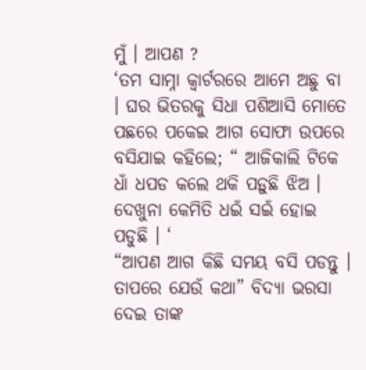ମୁଁ । ଆପଣ ?
‘ତମ ସାମ୍ନା କ୍ଵାର୍ଟରରେ ଆମେ ଅଛୁ ବା । ଘର ଭିତରକୁ ସିଧା ପଶିଆସି ମୋତେ ପଛରେ ପକେଇ ଆଗ ସୋଫା ଉପରେ ବସିଯାଇ କହିଲେ; “ ଆଜିକାଲି ଟିକେ ଧାଁ ଧପଡ କଲେ ଥକି ପଡ଼ୁଛି ଝିଅ । ଦେଖୁନା କେମିତି ଧଇଁ ସଇଁ ହୋଇ ପଡୁଛି । ‘
“ଆପଣ ଆଗ କିଛି ସମୟ ବସି ପଡନ୍ତୁ । ତାପରେ ଯେଉଁ କଥା” ବିଦ୍ୟା ଭରସା ଦେଇ ତାଙ୍କ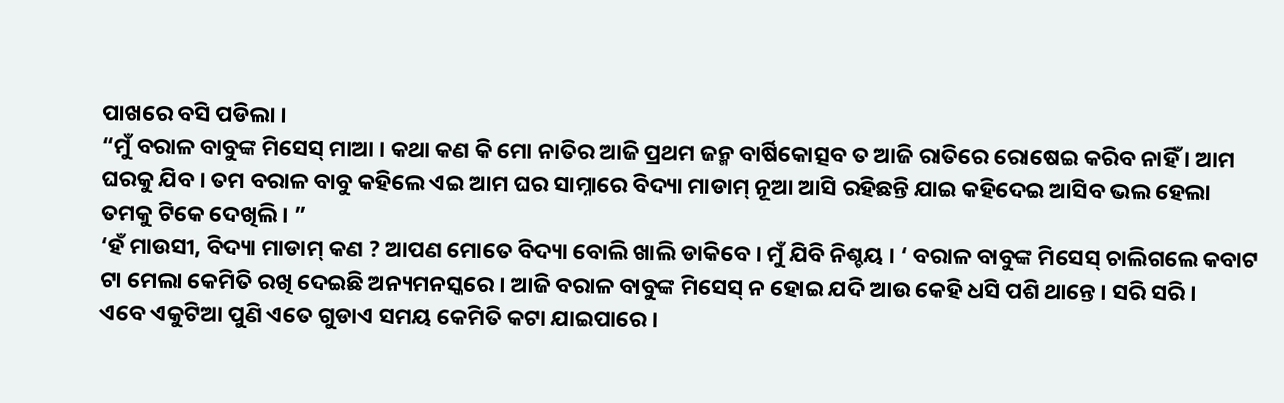ପାଖରେ ବସି ପଡିଲା ।
“ମୁଁ ବରାଳ ବାବୁଙ୍କ ମିସେସ୍ ମାଆ । କଥା କଣ କି ମୋ ନାତିର ଆଜି ପ୍ରଥମ ଜନ୍ମ ବାର୍ଷିକୋତ୍ସବ ତ ଆଜି ରାତିରେ ରୋଷେଇ କରିବ ନାହିଁ । ଆମ ଘରକୁ ଯିବ । ତମ ବରାଳ ବାବୁ କହିଲେ ଏଇ ଆମ ଘର ସାମ୍ନାରେ ବିଦ୍ୟା ମାଡାମ୍ ନୂଆ ଆସି ରହିଛନ୍ତି ଯାଇ କହିଦେଇ ଆସିବ ଭଲ ହେଲା ତମକୁ ଟିକେ ଦେଖିଲି । ”
‘ହଁ ମାଉସୀ, ବିଦ୍ୟା ମାଡାମ୍ କଣ ? ଆପଣ ମୋତେ ବିଦ୍ୟା ବୋଲି ଖାଲି ଡାକିବେ । ମୁଁ ଯିବି ନିଶ୍ଚୟ । ‘ ବରାଳ ବାବୁଙ୍କ ମିସେସ୍ ଚାଲିଗଲେ କବାଟ ଟା ମେଲା କେମିତି ରଖି ଦେଇଛି ଅନ୍ୟମନସ୍କରେ । ଆଜି ବରାଳ ବାବୁଙ୍କ ମିସେସ୍ ନ ହୋଇ ଯଦି ଆଉ କେହି ଧସି ପଶି ଥାନ୍ତେ । ସରି ସରି ।
ଏବେ ଏକୁଟିଆ ପୁଣି ଏତେ ଗୁଡାଏ ସମୟ କେମିତି କଟା ଯାଇପାରେ ।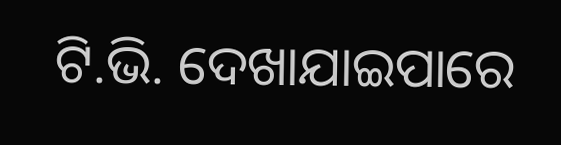ଟି.ଭି. ଦେଖାଯାଇପାରେ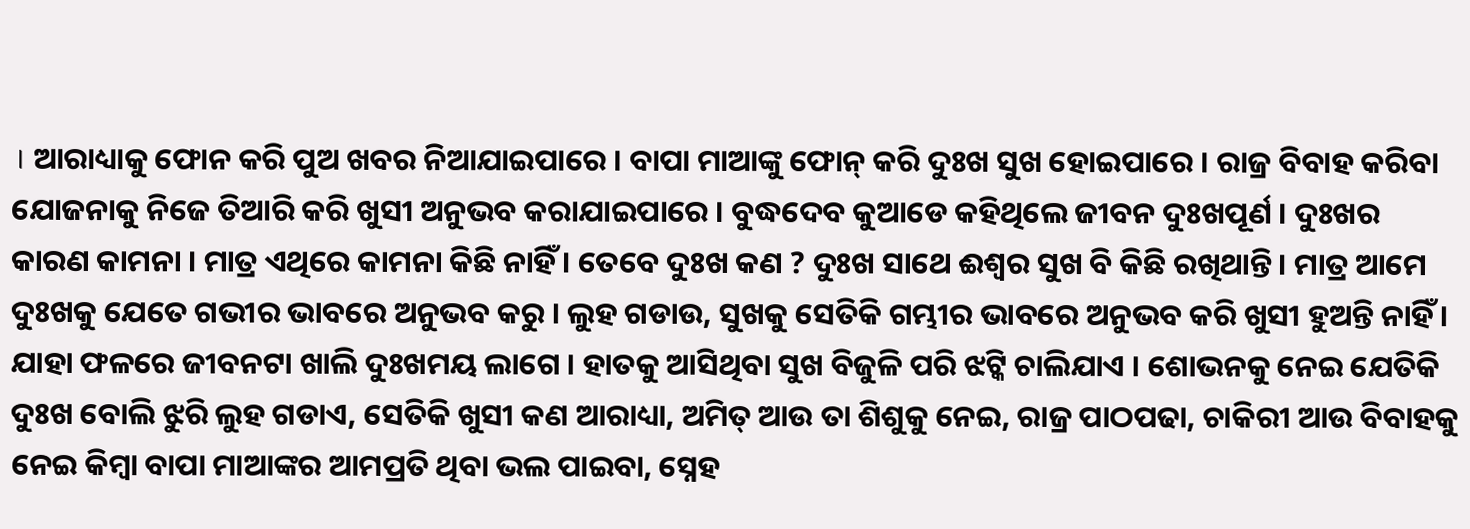। ଆରାଧ୍ୟାକୁ ଫୋନ କରି ପୁଅ ଖବର ନିଆଯାଇପାରେ । ବାପା ମାଆଙ୍କୁ ଫୋନ୍ କରି ଦୁଃଖ ସୁଖ ହୋଇପାରେ । ରାଜ୍ର ବିବାହ କରିବା ଯୋଜନାକୁ ନିଜେ ତିଆରି କରି ଖୁସୀ ଅନୁଭବ କରାଯାଇପାରେ । ବୁଦ୍ଧଦେବ କୁଆଡେ କହିଥିଲେ ଜୀବନ ଦୁଃଖପୂର୍ଣ । ଦୁଃଖର କାରଣ କାମନା । ମାତ୍ର ଏଥିରେ କାମନା କିଛି ନାହିଁ । ତେବେ ଦୁଃଖ କଣ ? ଦୁଃଖ ସାଥେ ଈଶ୍ଵର ସୁଖ ବି କିଛି ରଖିଥାନ୍ତି । ମାତ୍ର ଆମେ ଦୁଃଖକୁ ଯେତେ ଗଭୀର ଭାବରେ ଅନୁଭବ କରୁ । ଲୁହ ଗଡାଉ, ସୁଖକୁ ସେତିକି ଗମ୍ଭୀର ଭାବରେ ଅନୁଭବ କରି ଖୁସୀ ହୁଅନ୍ତି ନାହିଁ । ଯାହା ଫଳରେ ଜୀବନଟା ଖାଲି ଦୁଃଖମୟ ଲାଗେ । ହାତକୁ ଆସିଥିବା ସୁଖ ବିଜୁଳି ପରି ଝଟ୍କି ଚାଲିଯାଏ । ଶୋଭନକୁ ନେଇ ଯେତିକି ଦୁଃଖ ବୋଲି ଝୁରି ଲୁହ ଗଡାଏ, ସେତିକି ଖୁସୀ କଣ ଆରାଧ୍ୟା, ଅମିତ୍ ଆଉ ତା ଶିଶୁକୁ ନେଇ, ରାଜ୍ର ପାଠପଢା, ଚାକିରୀ ଆଉ ବିବାହକୁ ନେଇ କିମ୍ବା ବାପା ମାଆଙ୍କର ଆମପ୍ରତି ଥିବା ଭଲ ପାଇବା, ସ୍ନେହ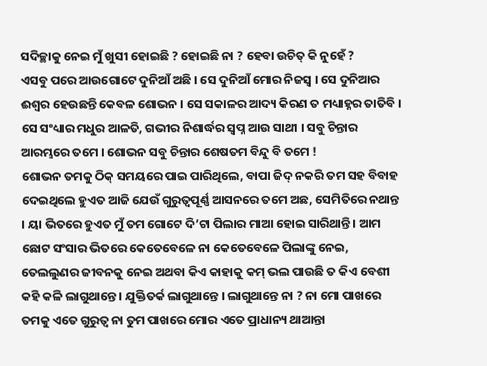ସଦିଚ୍ଛାକୁ ନେଇ ମୁଁ ଖୁସୀ ହୋଇଛି ? ହୋଇଛି ନା ? ହେବା ଉଚିତ୍ କି ନୁହେଁ ?
ଏସବୁ ପରେ ଆଉଗୋଟେ ଦୁନିଆଁ ଅଛି । ସେ ଦୁନିଆଁ ମୋର ନିଜସ୍ଵ । ସେ ଦୁନିଆର ଈଶ୍ଵର ହେଉଛନ୍ତି କେବଳ ଶୋଭନ । ସେ ସକାଳର ଆଦ୍ୟ କିରଣ ତ ମଧ୍ୟାହ୍ନର ତାତିବି । ସେ ସଂଧ୍ୟାର ମଧୁର ଆଳତି, ଗଭୀର ନିଶାର୍ଦ୍ଧର ସ୍ଵପ୍ନ ଆଉ ସାଥୀ । ସବୁ ଚିନ୍ତାର ଆରମ୍ଭରେ ତମେ । ଶୋଭନ ସବୁ ଚିନ୍ତାର ଶେଷତମ ବିନ୍ଦୁ ବି ତମେ !
ଶୋଭନ ତମକୁ ଠିକ୍ ସମୟରେ ପାଇ ପାରିଥିଲେ, ବାପା ଜିଦ୍ ନକରି ତମ ସହ ବିବାହ ଦେଇଥିଲେ ହୁଏତ ଆଜି ଯେଉଁ ଗୁରୁତ୍ୱପୂର୍ଣ୍ଣ ଆସନରେ ତମେ ଅଛ, ସେମିତିରେ ନଥାନ୍ତ । ୟା ଭିତରେ ହୁଏତ ମୁଁ ତମ ଗୋଟେ ଦି’ଟା ପିଲାର ମାଆ ହୋଇ ସାରିଥାନ୍ତି । ଆମ ଛୋଟ ସଂସାର ଭିତରେ କେତେବେଳେ ନା କେତେବେଳେ ପିଲାଙ୍କୁ ନେଇ, ତେଲଲୁଣର ଜୀବନକୁ ନେଇ ଅଥବା କିଏ କାହାକୁ କମ୍ ଭଲ ପାଉଛି ତ କିଏ ବେଶୀ କହି କଳି ଲାଗୁଥାନ୍ତେ । ଯୁକ୍ତିତର୍କ ଲାଗୁଥାନ୍ତେ । ଲାଗୁଥାନ୍ତେ ନା ? ନା ମୋ ପାଖରେ ତମକୁ ଏତେ ଗୁରୁତ୍ୱ ନା ତୁମ ପାଖରେ ମୋର ଏତେ ପ୍ରାଧାନ୍ୟ ଥାଆନ୍ତା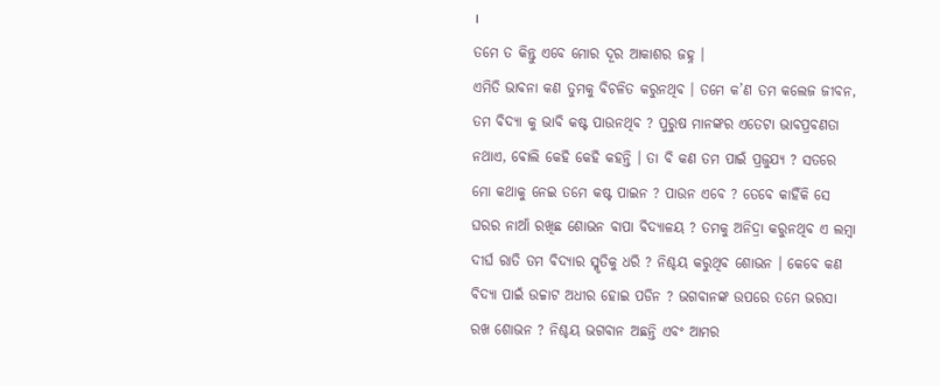।
ତମେ ତ କିନ୍ତୁ ଏବେ ମୋର ଦୂର ଆକାଶର ଜହ୍ନ ।
ଏମିତି ଭାବନା କଣ ତୁମକୁ ବିଚଳିତ କରୁନଥିବ । ତମେ କ’ଣ ତମ କଲେଜ ଜୀବନ, ତମ ବିଦ୍ୟା କୁ ଭାବି କଷ୍ଟ ପାଉନଥିବ ? ପୁରୁଷ ମାନଙ୍କର ଏତେଟା ଭାବପ୍ରବଣତା ନଥାଏ, ବୋଲି କେହି କେହି କହନ୍ତି । ତା ବି କଣ ତମ ପାଇଁ ପ୍ରଜୁଯ୍ୟ ? ସତରେ ମୋ କଥାକୁ ନେଇ ତମେ କଷ୍ଟ ପାଇନ ? ପାଉନ ଏବେ ? ତେବେ କାହିଁକି ସେ ଘରର ନାଆଁ ରଖିଛ ଶୋଭନ ବାପା ବିଦ୍ୟାଳୟ ? ତମକୁ ଅନିଦ୍ରା କରୁନଥିବ ଏ ଲମ୍ବା ଦୀର୍ଘ ରାତି ତମ ବିଦ୍ୟାର ସ୍ମୃତିକୁ ଧରି ? ନିଶ୍ଚୟ କରୁଥିବ ଶୋଭନ । କେବେ କଣ ବିଦ୍ୟା ପାଇଁ ଉଚ୍ଚାଟ ଅଧୀର ହୋଇ ପଡିନ ? ଭଗବାନଙ୍କ ଉପରେ ତମେ ଭରସା ରଖ ଶୋଭନ ? ନିଶ୍ଚୟ ଭଗବାନ ଅଛନ୍ତି ଏବଂ ଆମର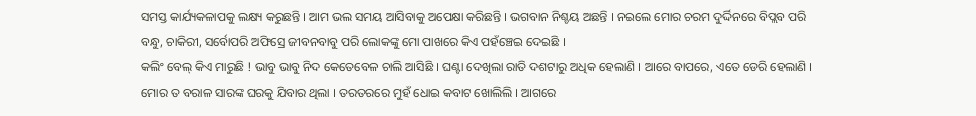ସମସ୍ତ କାର୍ଯ୍ୟକଳାପକୁ ଲକ୍ଷ୍ୟ କରୁଛନ୍ତି । ଆମ ଭଲ ସମୟ ଆସିବାକୁ ଅପେକ୍ଷା କରିଛନ୍ତି । ଭଗବାନ ନିଶ୍ଚୟ ଅଛନ୍ତି । ନଇଲେ ମୋର ଚରମ ଦୁର୍ଦ୍ଦିନରେ ବିପ୍ଲବ ପରି ବନ୍ଧୁ, ଚାକିରୀ, ସର୍ବୋପରି ଅଫିସ୍ରେ ଜୀବନବାବୁ ପରି ଲୋକଙ୍କୁ ମୋ ପାଖରେ କିଏ ପହଁଞ୍ଚେଇ ଦେଇଛି ।
କଲିଂ ବେଲ୍ କିଏ ମାରୁଛି ! ଭାବୁ ଭାବୁ ନିଦ କେତେବେଳ ଚାଲି ଆସିଛି । ଘଣ୍ଟା ଦେଖିଲା ରାତି ଦଶଟାରୁ ଅଧିକ ହେଲାଣି । ଆରେ ବାପରେ, ଏତେ ଡେରି ହେଲାଣି । ମୋର ତ ବରାଳ ସାରଙ୍କ ଘରକୁ ଯିବାର ଥିଲା । ତରତରରେ ମୁହଁ ଧୋଇ କବାଟ ଖୋଲିଲି । ଆଗରେ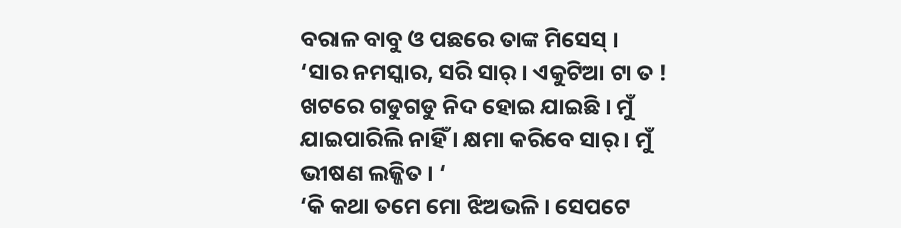ବରାଳ ବାବୁ ଓ ପଛରେ ତାଙ୍କ ମିସେସ୍ ।
‘ସାର ନମସ୍କାର, ସରି ସାର୍ । ଏକୁଟିଆ ଟା ତ ! ଖଟରେ ଗଡୁଗଡୁ ନିଦ ହୋଇ ଯାଇଛି । ମୁଁ ଯାଇପାରିଲି ନାହିଁ । କ୍ଷମା କରିବେ ସାର୍ । ମୁଁ ଭୀଷଣ ଲଜ୍ଜିତ । ‘
‘କି କଥା ତମେ ମୋ ଝିଅଭଳି । ସେପଟେ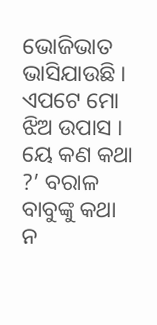ଭୋଜିଭାତ ଭାସିଯାଉଛି । ଏପଟେ ମୋ ଝିଅ ଉପାସ । ୟେ କଣ କଥା ?’ ବରାଳ ବାବୁଙ୍କୁ କଥା ନ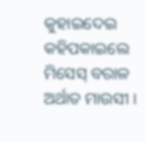କୁହାଇଦେଇ କହିପକାଇଲେ ମିସେସ୍ ବରାଳ ଅର୍ଥାତ ମାଉସୀ ।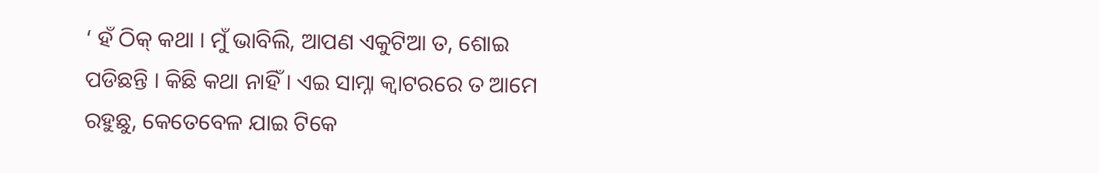‘ ହଁ ଠିକ୍ କଥା । ମୁଁ ଭାବିଲି, ଆପଣ ଏକୁଟିଆ ତ, ଶୋଇ ପଡିଛନ୍ତି । କିଛି କଥା ନାହିଁ । ଏଇ ସାମ୍ନା କ୍ୱାଟରରେ ତ ଆମେ ରହୁଛୁ, କେତେବେଳ ଯାଇ ଟିକେ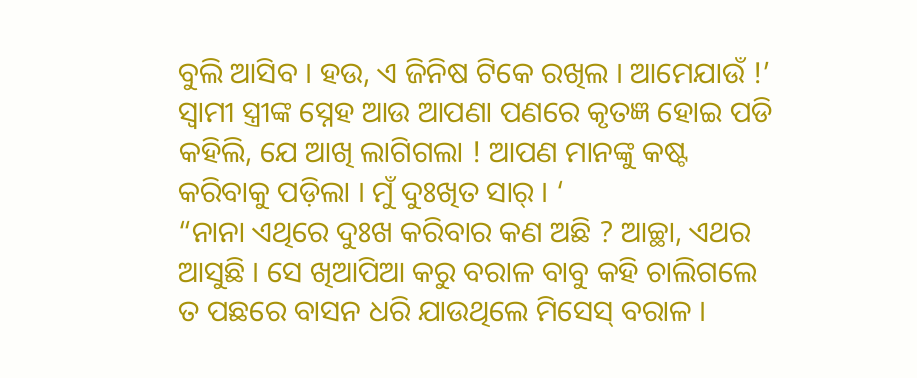ବୁଲି ଆସିବ । ହଉ, ଏ ଜିନିଷ ଟିକେ ରଖିଲ । ଆମେଯାଉଁ !’
ସ୍ୱାମୀ ସ୍ତ୍ରୀଙ୍କ ସ୍ନେହ ଆଉ ଆପଣା ପଣରେ କୃତଜ୍ଞ ହୋଇ ପଡି କହିଲି, ଯେ ଆଖି ଲାଗିଗଲା ! ଆପଣ ମାନଙ୍କୁ କଷ୍ଟ କରିବାକୁ ପଡ଼ିଲା । ମୁଁ ଦୁଃଖିତ ସାର୍ । ‘
“ନାନା ଏଥିରେ ଦୁଃଖ କରିବାର କଣ ଅଛି ? ଆଚ୍ଛା, ଏଥର ଆସୁଛି । ସେ ଖିଆପିଆ କରୁ ବରାଳ ବାବୁ କହି ଚାଲିଗଲେ ତ ପଛରେ ବାସନ ଧରି ଯାଉଥିଲେ ମିସେସ୍ ବରାଳ ।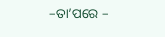–ତା’ପରେ –